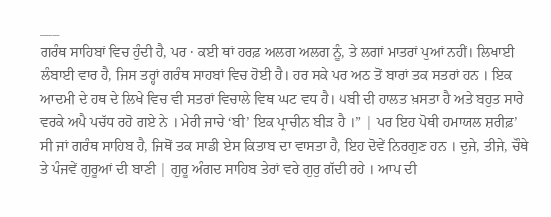___
ਗਰੰਥ ਸਾਹਿਬਾਂ ਵਿਚ ਹੁੰਦੀ ਹੈ, ਪਰ · ਕਈ ਥਾਂ ਹਰਫ਼ ਅਲਗ ਅਲਗ ਨੂੰ, ਤੇ ਲਗਾਂ ਮਾਤਰਾਂ ਪੁਆਂ ਨਹੀਂ। ਲਿਖਾਈ ਲੰਬਾਈ ਵਾਰ ਹੈ, ਜਿਸ ਤਰ੍ਹਾਂ ਗਰੰਥ ਸਾਹਬਾਂ ਵਿਚ ਹੋਈ ਹੈ। ਹਰ ਸਕੇ ਪਰ ਅਠ ਤੋਂ ਬਾਰਾਂ ਤਕ ਸਤਰਾਂ ਹਨ । ਇਕ ਆਦਮੀ ਦੇ ਹਥ ਦੇ ਲਿਖੇ ਵਿਚ ਵੀ ਸਤਰਾਂ ਵਿਚਾਲੇ ਵਿਥ ਘਟ ਵਧ ਹੈ। ੫ਬੀ ਦੀ ਹਾਲਤ ਖ਼ਸਤਾ ਹੈ ਅਤੇ ਬਹੁਤ ਸਾਰੇ ਵਰਕੇ ਅਪੈ ਪਚੱਧ ਰਹੋ ਗਏ ਨੇ । ਮੇਰੀ ਜਾਚੇ ‘ਬੀ’ ਇਕ ਪ੍ਰਾਚੀਨ ਬੀੜ ਹੈ ।” | ਪਰ ਇਹ ਪੋਥੀ ਹਮਾਯਲ ਸ਼ਰੀਫ਼’ ਸੀ ਜਾਂ ਗਰੰਥ ਸਾਹਿਬ ਹੈ, ਜਿਥੋਂ ਤਕ ਸਾਡੀ ਏਸ ਕਿਤਾਬ ਦਾ ਵਾਸਤਾ ਹੈ, ਇਹ ਦੋਵੇਂ ਨਿਰਗੁਣ ਹਨ । ਦੁਜੇ, ਤੀਜੇ, ਚੌਥੇ ਤੇ ਪੰਜਵੇਂ ਗੁਰੂਆਂ ਦੀ ਬਾਣੀ | ਗੁਰੂ ਅੰਗਦ ਸਾਹਿਬ ਤੇਰਾਂ ਵਰੇ ਗੁਰੁ ਗੱਦੀ ਰਹੇ । ਆਪ ਦੀ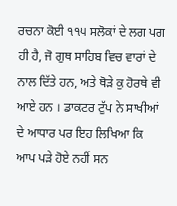ਰਚਨਾ ਕੋਈ ੧੧੫ ਸਲੋਕਾਂ ਦੇ ਲਗ ਪਗ ਹੀ ਹੈ, ਜੋ ਗੁਥ ਸਾਹਿਬ ਵਿਚ ਵਾਰਾਂ ਦੇ ਨਾਲ ਦਿੱਤੇ ਹਨ, ਅਤੇ ਥੋੜੇ ਕੁ ਹੋਰਥੇ ਵੀ ਆਏ ਹਨ । ਡਾਕਟਰ ਟੁੱਪ ਨੇ ਸਾਖੀਆਂ ਦੇ ਆਧਾਰ ਪਰ ਇਹ ਲਿਖਿਆ ਕਿ ਆਪ ਪੜੇ ਹੋਏ ਨਹੀਂ ਸਨ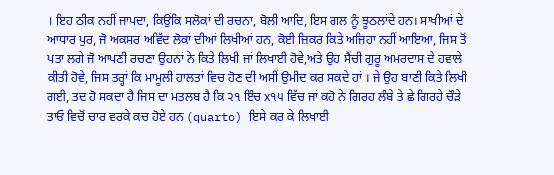। ਇਹ ਠੀਕ ਨਹੀਂ ਜਾਪਦਾ, ਕਿਉਂਕਿ ਸਲੋਕਾਂ ਦੀ ਰਚਨਾ, ਬੋਲੀ ਆਦਿ, ਇਸ ਗਲ ਨੂੰ ਝੂਠਲਾਂਦੇ ਹਨ। ਸਾਖੀਆਂ ਦੇ ਆਧਾਰ ਪੁਰ, ਜੋ ਅਕਸਰ ਅਵਿੱਦ ਲੋਕਾਂ ਦੀਆਂ ਲਿਖੀਆਂ ਹਨ, ਕੋਈ ਜ਼ਿਕਰ ਕਿਤੇ ਅਜਿਹਾ ਨਹੀਂ ਆਇਆ, ਜਿਸ ਤੋਂ ਪਤਾ ਲਗੇ ਜੋ ਆਪਣੀ ਰਚਣਾ ਉਹਨਾਂ ਨੇ ਕਿਤੇ ਲਿਖੀ ਜਾਂ ਲਿਖਾਈ ਹੋਵੇ,ਅਤੇ ਉਹ ਸੈਂਚੀ ਗੁਰੂ ਅਮਰਦਾਸ ਦੇ ਹਵਾਲੇ ਕੀਤੀ ਹੋਵੇ, ਜਿਸ ਤਰ੍ਹਾਂ ਕਿ ਮਾਮੂਲੀ ਹਾਲਤਾਂ ਵਿਚ ਹੋਣ ਦੀ ਅਸੀਂ ਉਮੀਦ ਕਰ ਸਕਦੇ ਹਾਂ । ਜੇ ਉਹ ਬਾਣੀ ਕਿਤੇ ਲਿਖੀ ਗਈ, ਤਦ ਹੋ ਸਕਦਾ ਹੈ ਜਿਸ ਦਾ ਮਤਲਬ ਹੈ ਕਿ ੨੧ ਇੰਚ x੧੫ ਵਿੱਚ ਜਾਂ ਕਹੋ ਨੇ ਗਿਰਹ ਲੰਬੇ ਤੇ ਛੇ ਗਿਰਹੇ ਚੌੜੇ ਤਾਓ ਵਿਚੋਂ ਚਾਰ ਵਰਕੇ ਕਚ ਹੋਏ ਹਨ (quarto) ਇਸੇ ਕਰ ਕੇ ਲਿਖਾਈ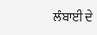ਲੰਬਾਈ ਦੇ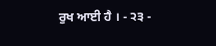ਰੁਖ ਆਈ ਹੈ । - ੨੩ -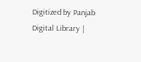Digitized by Panjab Digital Library |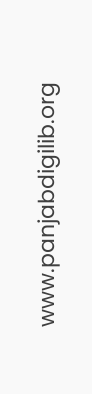www.panjabdigilib.org